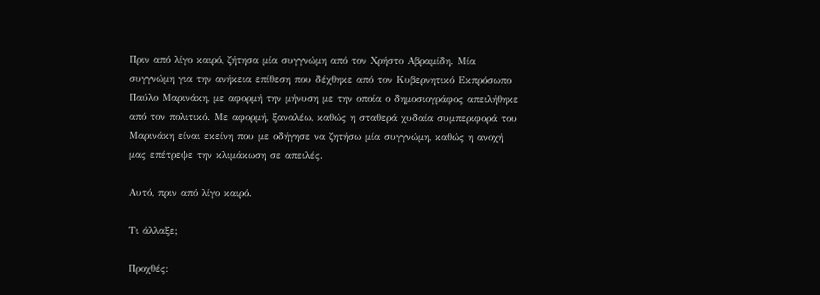Πριν από λίγο καιρό, ζήτησα μία συγγνώμη από τον Χρήστο Αβραμίδη. Μία συγγνώμη για την ανήκεια επίθεση που δέχθηκε από τον Κυβερνητικό Εκπρόσωπο Παύλο Μαρινάκη, με αφορμή την μήνυση με την οποία ο δημοσιογράφος απειλήθηκε από τον πολιτικό. Με αφορμή, ξαναλέω, καθώς η σταθερά χυδαία συμπεριφορά του Μαρινάκη είναι εκείνη που με οδήγησε να ζητήσω μία συγγνώμη, καθώς η ανοχή μας επέτρεψε την κλιμάκωση σε απειλές.

Αυτό, πριν από λίγο καιρό.

Τι άλλαξε;

Προχθές: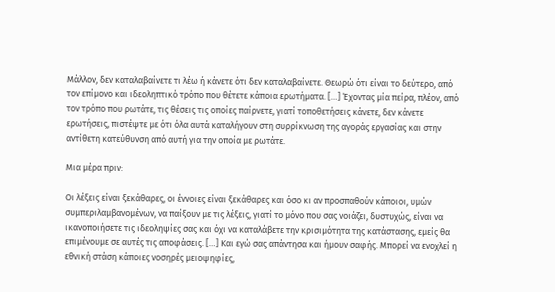Μάλλον, δεν καταλαβαίνετε τι λέω ή κάνετε ότι δεν καταλαβαίνετε. Θεωρώ ότι είναι το δεύτερο, από τον επίμονο και ιδεοληπτικό τρόπο που θέτετε κάποια ερωτήματα. […] Έχοντας μία πείρα, πλέον, από τον τρόπο που ρωτάτε, τις θέσεις τις οποίες παίρνετε, γιατί τοποθετήσεις κάνετε, δεν κάνετε ερωτήσεις, πιστέψτε με ότι όλα αυτά καταλήγουν στη συρρίκνωση της αγοράς εργασίας και στην αντίθετη κατεύθυνση από αυτή για την οποία με ρωτάτε.

Μια μέρα πριν:

Οι λέξεις είναι ξεκάθαρες, οι έννοιες είναι ξεκάθαρες και όσο κι αν προσπαθούν κάποιοι, υμών συμπεριλαμβανομένων, να παίξουν με τις λέξεις, γιατί το μόνο που σας νοιάζει, δυστυχώς, είναι να ικανοποιήσετε τις ιδεοληψίες σας και όχι να καταλάβετε την κρισιμότητα της κατάστασης, εμείς θα επιμένουμε σε αυτές τις αποφάσεις. […] Και εγώ σας απάντησα και ήμουν σαφής. Μπορεί να ενοχλεί η εθνική στάση κάποιες νοσηρές μειοψηφίες,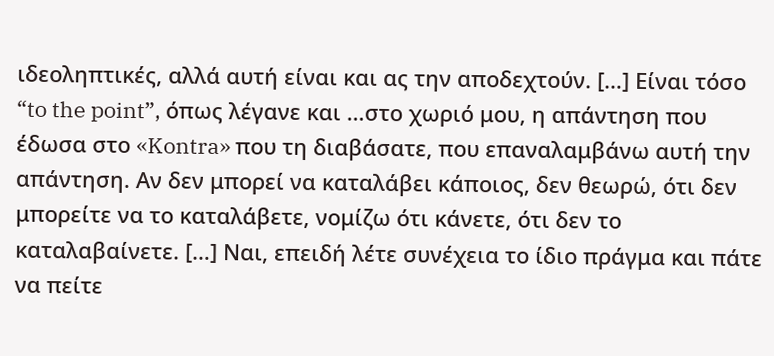ιδεοληπτικές, αλλά αυτή είναι και ας την αποδεχτούν. […] Είναι τόσο “to the point”, όπως λέγανε και …στο χωριό μου, η απάντηση που έδωσα στο «Kontra» που τη διαβάσατε, που επαναλαμβάνω αυτή την απάντηση. Αν δεν μπορεί να καταλάβει κάποιος, δεν θεωρώ, ότι δεν μπορείτε να το καταλάβετε, νομίζω ότι κάνετε, ότι δεν το καταλαβαίνετε. […] Ναι, επειδή λέτε συνέχεια το ίδιο πράγμα και πάτε να πείτε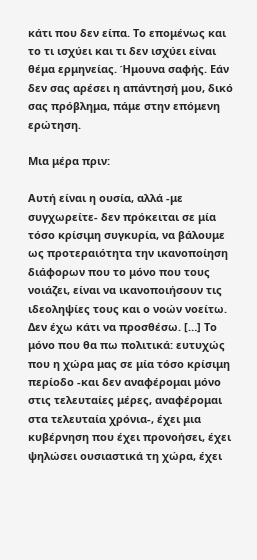κάτι που δεν είπα. Το επομένως και το τι ισχύει και τι δεν ισχύει είναι θέμα ερμηνείας. Ήμουνα σαφής. Εάν δεν σας αρέσει η απάντησή μου, δικό σας πρόβλημα, πάμε στην επόμενη ερώτηση.

Μια μέρα πριν:

Αυτή είναι η ουσία, αλλά -με συγχωρείτε- δεν πρόκειται σε μία τόσο κρίσιμη συγκυρία, να βάλουμε ως προτεραιότητα την ικανοποίηση διάφορων που το μόνο που τους νοιάζει, είναι να ικανοποιήσουν τις ιδεοληψίες τους και ο νοών νοείτω. Δεν έχω κάτι να προσθέσω. […] Το μόνο που θα πω πολιτικά: ευτυχώς που η χώρα μας σε μία τόσο κρίσιμη περίοδο -και δεν αναφέρομαι μόνο στις τελευταίες μέρες, αναφέρομαι στα τελευταία χρόνια-, έχει μια κυβέρνηση που έχει προνοήσει, έχει ψηλώσει ουσιαστικά τη χώρα, έχει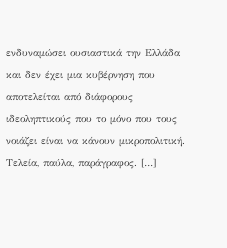ενδυναμώσει ουσιαστικά την Ελλάδα και δεν έχει μια κυβέρνηση που αποτελείται από διάφορους ιδεοληπτικούς που το μόνο που τους νοιάζει είναι να κάνουν μικροπολιτική. Τελεία, παύλα, παράγραφος. […]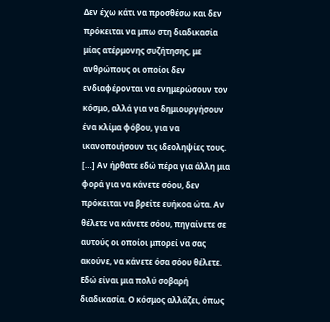Δεν έχω κάτι να προσθέσω και δεν πρόκειται να μπω στη διαδικασία μίας ατέρμονης συζήτησης, με ανθρώπους οι οποίοι δεν ενδιαφέρονται να ενημερώσουν τον κόσμο, αλλά για να δημιουργήσουν ένα κλίμα φόβου, για να ικανοποιήσουν τις ιδεοληψίες τους. […] Αν ήρθατε εδώ πέρα για άλλη μια φορά για να κάνετε σόου, δεν πρόκειται να βρείτε ευήκοα ώτα. Αν θέλετε να κάνετε σόου, πηγαίνετε σε αυτούς οι οποίοι μπορεί να σας ακούνε, να κάνετε όσα σόου θέλετε. Εδώ είναι μια πολύ σοβαρή διαδικασία. Ο κόσμος αλλάζει, όπως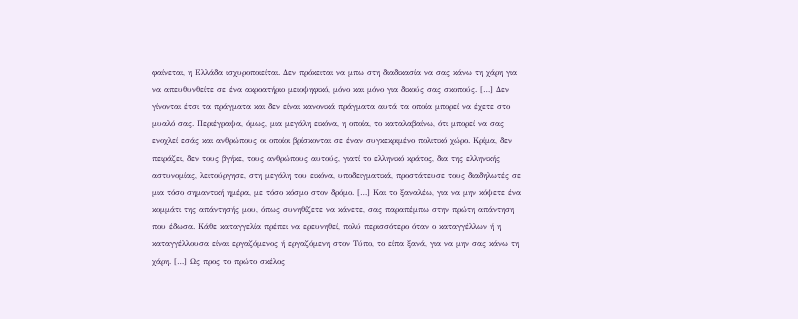φαίνεται, η Ελλάδα ισχυροποιείται. Δεν πρόκειται να μπω στη διαδικασία να σας κάνω τη χάρη για να απευθυνθείτε σε ένα ακροατήριο μειοψηφικό, μόνο και μόνο για δικούς σας σκοπούς. […] Δεν γίνονται έτσι τα πράγματα και δεν είναι κανονικά πράγματα αυτά τα οποία μπορεί να έχετε στο μυαλό σας. Περιέγραψα, όμως, μια μεγάλη εικόνα, η οποία, το καταλαβαίνω, ότι μπορεί να σας ενοχλεί εσάς και ανθρώπους οι οποίοι βρίσκονται σε έναν συγκεκριμένο πολιτικό χώρο. Κρίμα, δεν πειράζει, δεν τους βγήκε, τους ανθρώπους αυτούς, γιατί το ελληνικό κράτος, δια της ελληνικής αστυνομίας, λειτούργησε, στη μεγάλη του εικόνα, υποδειγματικά, προστάτευσε τους διαδηλωτές σε μια τόσο σημαντική ημέρα, με τόσο κόσμο στον δρόμο. […] Και το ξαναλέω, για να μην κόψετε ένα κομμάτι της απάντησής μου, όπως συνηθίζετε να κάνετε, σας παραπέμπω στην πρώτη απάντηση που έδωσα. Κάθε καταγγελία πρέπει να ερευνηθεί, πολύ περισσότερο όταν ο καταγγέλλων ή η καταγγέλλουσα είναι εργαζόμενος ή εργαζόμενη στον Τύπο, το είπα ξανά, για να μην σας κάνω τη χάρη. […] Ως προς το πρώτο σκέλος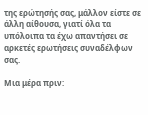της ερώτησής σας, μάλλον είστε σε άλλη αίθουσα, γιατί όλα τα υπόλοιπα τα έχω απαντήσει σε αρκετές ερωτήσεις συναδέλφων σας.

Μια μέρα πριν: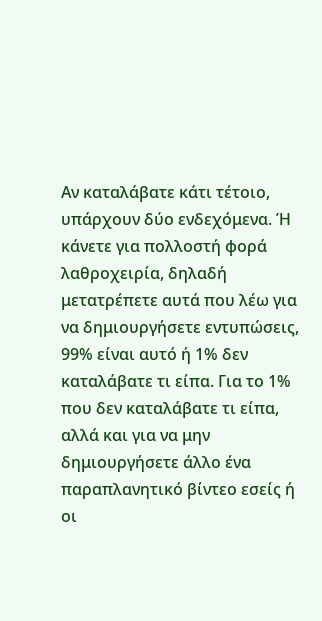Αν καταλάβατε κάτι τέτοιο, υπάρχουν δύο ενδεχόμενα. Ή κάνετε για πολλοστή φορά λαθροχειρία, δηλαδή μετατρέπετε αυτά που λέω για να δημιουργήσετε εντυπώσεις, 99% είναι αυτό ή 1% δεν καταλάβατε τι είπα. Για το 1% που δεν καταλάβατε τι είπα, αλλά και για να μην δημιουργήσετε άλλο ένα παραπλανητικό βίντεο εσείς ή οι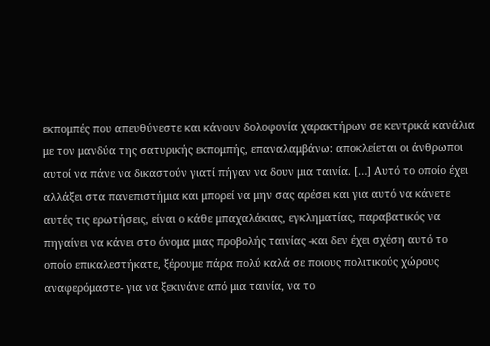εκπομπές που απευθύνεστε και κάνουν δολοφονία χαρακτήρων σε κεντρικά κανάλια με τον μανδύα της σατυρικής εκπομπής, επαναλαμβάνω: αποκλείεται οι άνθρωποι αυτοί να πάνε να δικαστούν γιατί πήγαν να δουν μια ταινία. […] Αυτό το οποίο έχει αλλάξει στα πανεπιστήμια και μπορεί να μην σας αρέσει και για αυτό να κάνετε αυτές τις ερωτήσεις, είναι ο κάθε μπαχαλάκιας, εγκληματίας, παραβατικός να πηγαίνει να κάνει στο όνομα μιας προβολής ταινίας -και δεν έχει σχέση αυτό το οποίο επικαλεστήκατε, ξέρουμε πάρα πολύ καλά σε ποιους πολιτικούς χώρους αναφερόμαστε- για να ξεκινάνε από μια ταινία, να το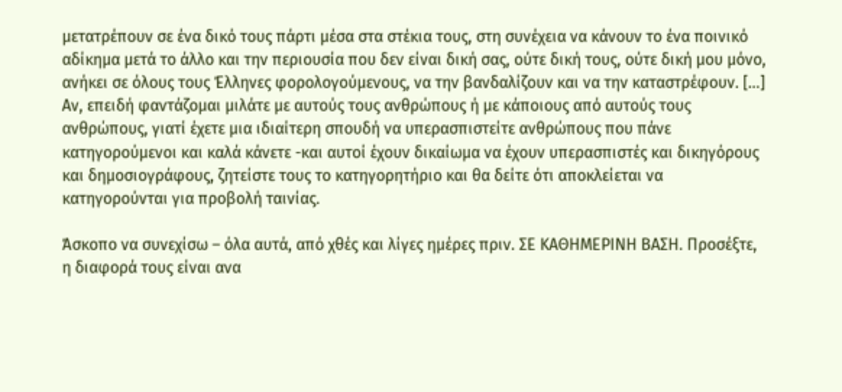μετατρέπουν σε ένα δικό τους πάρτι μέσα στα στέκια τους, στη συνέχεια να κάνουν το ένα ποινικό αδίκημα μετά το άλλο και την περιουσία που δεν είναι δική σας, ούτε δική τους, ούτε δική μου μόνο, ανήκει σε όλους τους Έλληνες φορολογούμενους, να την βανδαλίζουν και να την καταστρέφουν. […] Αν, επειδή φαντάζομαι μιλάτε με αυτούς τους ανθρώπους ή με κάποιους από αυτούς τους ανθρώπους, γιατί έχετε μια ιδιαίτερη σπουδή να υπερασπιστείτε ανθρώπους που πάνε κατηγορούμενοι και καλά κάνετε -και αυτοί έχουν δικαίωμα να έχουν υπερασπιστές και δικηγόρους και δημοσιογράφους, ζητείστε τους το κατηγορητήριο και θα δείτε ότι αποκλείεται να κατηγορούνται για προβολή ταινίας.

Άσκοπο να συνεχίσω – όλα αυτά, από χθές και λίγες ημέρες πριν. ΣΕ ΚΑΘΗΜΕΡΙΝΗ ΒΑΣΗ. Προσέξτε, η διαφορά τους είναι ανα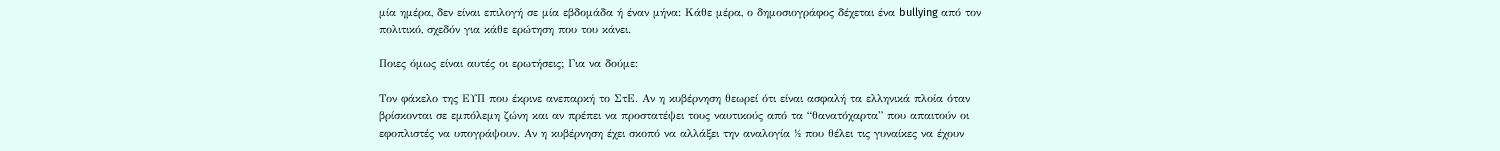μία ημέρα, δεν είναι επιλογή σε μία εβδομάδα ή έναν μήνα: Κάθε μέρα, ο δημοσιογράφος δέχεται ένα bullying από τον πολιτικό, σχεδόν για κάθε ερώτηση που του κάνει.

Ποιες όμως είναι αυτές οι ερωτήσεις; Για να δούμε:

Τον φάκελο της ΕΥΠ που έκρινε ανεπαρκή το ΣτΕ. Αν η κυβέρνηση θεωρεί ότι είναι ασφαλή τα ελληνικά πλοία όταν βρίσκονται σε εμπόλεμη ζώνη και αν πρέπει να προστατέψει τους ναυτικούς από τα “θανατόχαρτα” που απαιτούν οι εφοπλιστές να υπογράψουν. Αν η κυβέρνηση έχει σκοπό να αλλάξει την αναλογία ½ που θέλει τις γυναίκες να έχουν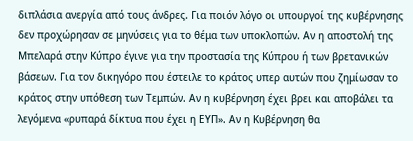διπλάσια ανεργία από τους άνδρες. Για ποιόν λόγο οι υπουργοί της κυβέρνησης δεν προχώρησαν σε μηνύσεις για το θέμα των υποκλοπών. Αν η αποστολή της Μπελαρά στην Κύπρο έγινε για την προστασία της Κύπρου ή των βρετανικών βάσεων. Για τον δικηγόρο που έστειλε το κράτος υπερ αυτών που ζημίωσαν το κράτος στην υπόθεση των Τεμπών. Αν η κυβέρνηση έχει βρει και αποβάλει τα λεγόμενα «ρυπαρά δίκτυα που έχει η ΕΥΠ». Αν η Κυβέρνηση θα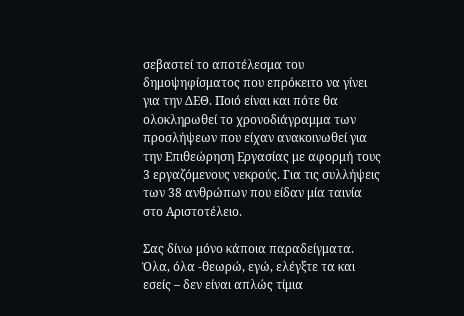σεβαστεί το αποτέλεσμα του δημοψηφίσματος που επρόκειτο να γίνει για την ΔΕΘ. Ποιό είναι και πότε θα ολοκληρωθεί το χρονοδιάγραμμα των προσλήψεων που είχαν ανακοινωθεί για την Επιθεώρηση Εργασίας με αφορμή τους 3 εργαζόμενους νεκρούς. Για τις συλλήψεις των 38 ανθρώπων που είδαν μία ταινία στο Αριστοτέλειο.

Σας δίνω μόνο κάποια παραδείγματα. Όλα, όλα -θεωρώ, εγώ, ελέγξτε τα και εσείς – δεν είναι απλώς τίμια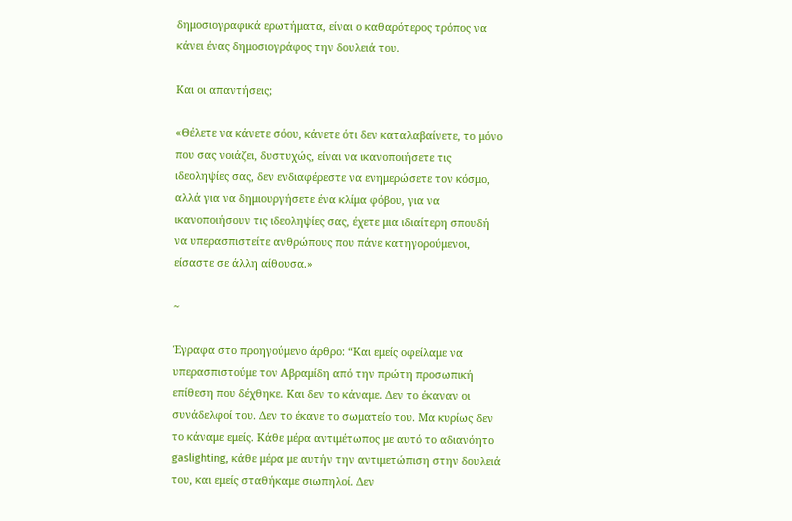δημοσιογραφικά ερωτήματα, είναι ο καθαρότερος τρόπος να κάνει ένας δημοσιογράφος την δουλειά του.

Και οι απαντήσεις;

«Θέλετε να κάνετε σόου, κάνετε ότι δεν καταλαβαίνετε, το μόνο που σας νοιάζει, δυστυχώς, είναι να ικανοποιήσετε τις ιδεοληψίες σας, δεν ενδιαφέρεστε να ενημερώσετε τον κόσμο, αλλά για να δημιουργήσετε ένα κλίμα φόβου, για να ικανοποιήσουν τις ιδεοληψίες σας, έχετε μια ιδιαίτερη σπουδή να υπερασπιστείτε ανθρώπους που πάνε κατηγορούμενοι, είσαστε σε άλλη αίθουσα.»

~

Έγραφα στο προηγούμενο άρθρο: “Και εμείς οφείλαμε να υπερασπιστούμε τον Αβραμίδη από την πρώτη προσωπική επίθεση που δέχθηκε. Και δεν το κάναμε. Δεν το έκαναν οι συνάδελφοί του. Δεν το έκανε το σωματείο του. Μα κυρίως δεν το κάναμε εμείς. Κάθε μέρα αντιμέτωπος με αυτό το αδιανόητο gaslighting, κάθε μέρα με αυτήν την αντιμετώπιση στην δουλειά του, και εμείς σταθήκαμε σιωπηλοί. Δεν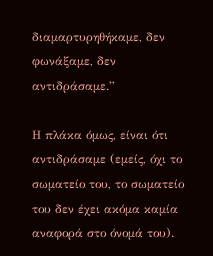διαμαρτυρηθήκαμε, δεν φωνάξαμε, δεν αντιδράσαμε.”

Η πλάκα όμως, είναι ότι αντιδράσαμε (εμείς, όχι το σωματείο του, το σωματείο του δεν έχει ακόμα καμία αναφορά στο όνομά του).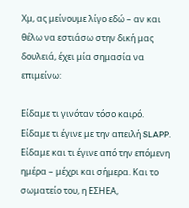Χμ, ας μείνουμε λίγο εδώ – αν και θέλω να εστιάσω στην δική μας δουλειά, έχει μία σημασία να επιμείνω:

Είδαμε τι γινόταν τόσο καιρό. Είδαμε τι έγινε με την απειλή SLAPP. Είδαμε και τι έγινε από την επόμενη ημέρα – μέχρι και σήμερα. Και το σωματείο του, η ΕΣΗΕΑ,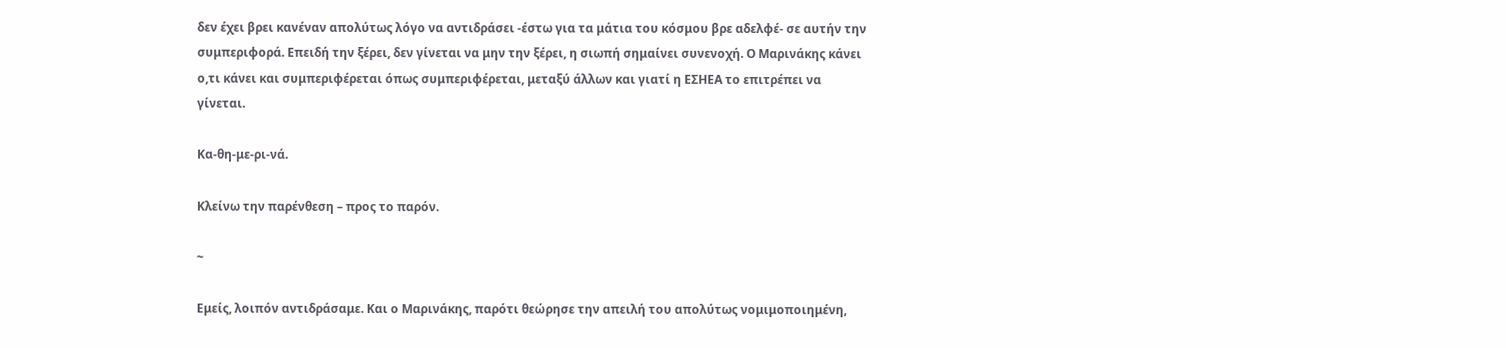δεν έχει βρει κανέναν απολύτως λόγο να αντιδράσει -έστω για τα μάτια του κόσμου βρε αδελφέ- σε αυτήν την συμπεριφορά. Επειδή την ξέρει, δεν γίνεται να μην την ξέρει, η σιωπή σημαίνει συνενοχή. Ο Μαρινάκης κάνει ο,τι κάνει και συμπεριφέρεται όπως συμπεριφέρεται, μεταξύ άλλων και γιατί η ΕΣΗΕΑ το επιτρέπει να γίνεται.

Κα-θη-με-ρι-νά.

Κλείνω την παρένθεση – προς το παρόν.

~

Εμείς, λοιπόν αντιδράσαμε. Και ο Μαρινάκης, παρότι θεώρησε την απειλή του απολύτως νομιμοποιημένη,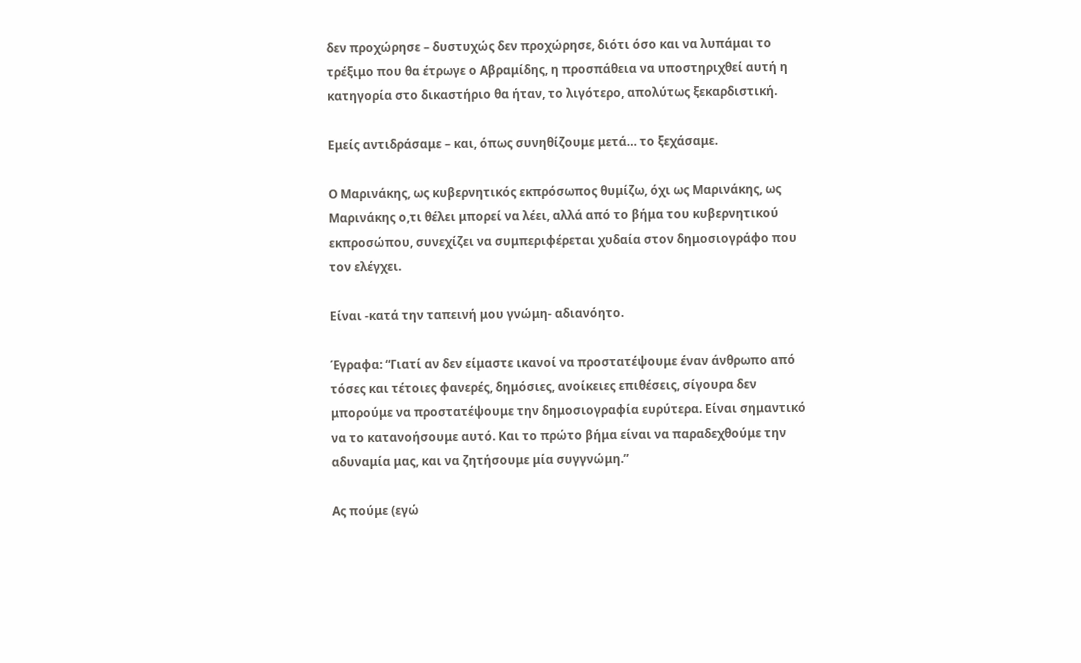δεν προχώρησε – δυστυχώς δεν προχώρησε, διότι όσο και να λυπάμαι το τρέξιμο που θα έτρωγε ο Αβραμίδης, η προσπάθεια να υποστηριχθεί αυτή η κατηγορία στο δικαστήριο θα ήταν, το λιγότερο, απολύτως ξεκαρδιστική.

Εμείς αντιδράσαμε – και, όπως συνηθίζουμε μετά… το ξεχάσαμε.

Ο Μαρινάκης, ως κυβερνητικός εκπρόσωπος θυμίζω, όχι ως Μαρινάκης, ως Μαρινάκης ο,τι θέλει μπορεί να λέει, αλλά από το βήμα του κυβερνητικού εκπροσώπου, συνεχίζει να συμπεριφέρεται χυδαία στον δημοσιογράφο που τον ελέγχει.

Είναι -κατά την ταπεινή μου γνώμη- αδιανόητο.

Έγραφα: “Γιατί αν δεν είμαστε ικανοί να προστατέψουμε έναν άνθρωπο από τόσες και τέτοιες φανερές, δημόσιες, ανοίκειες επιθέσεις, σίγουρα δεν μπορούμε να προστατέψουμε την δημοσιογραφία ευρύτερα. Είναι σημαντικό να το κατανοήσουμε αυτό. Και το πρώτο βήμα είναι να παραδεχθούμε την αδυναμία μας, και να ζητήσουμε μία συγγνώμη.”

Ας πούμε (εγώ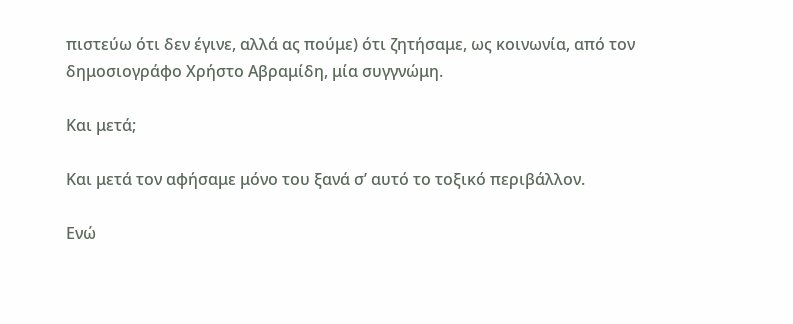πιστεύω ότι δεν έγινε, αλλά ας πούμε) ότι ζητήσαμε, ως κοινωνία, από τον δημοσιογράφο Χρήστο Αβραμίδη, μία συγγνώμη.

Και μετά;

Και μετά τον αφήσαμε μόνο του ξανά σ’ αυτό το τοξικό περιβάλλον.

Ενώ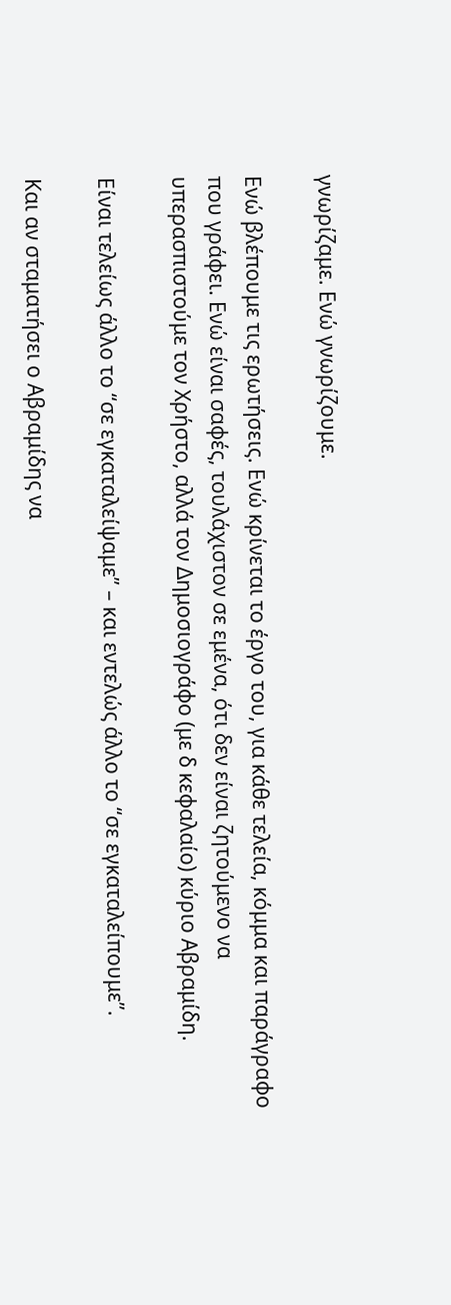γνωρίζαμε. Ενώ γνωρίζουμε.

Ενώ βλέπουμε τις ερωτήσεις. Ενώ κρίνεται το έργο του, για κάθε τελεία, κόμμα και παράγραφο που γράφει. Ενώ είναι σαφές, τουλάχιστον σε εμένα, ότι δεν είναι ζητούμενο να υπερασπιστούμε τον Χρήστο, αλλά τον Δημοσιογράφο (με δ κεφαλαίο) κύριο Αβραμίδη.

Είναι τελείως άλλο το “σε εγκαταλείψαμε” – και εντελώς άλλο το “σε εγκαταλείπουμε”.

Και αν σταματήσει ο Αβραμίδης να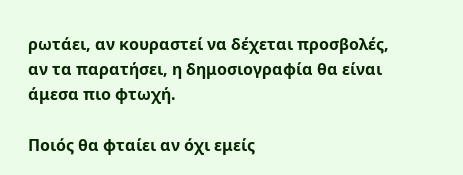ρωτάει, αν κουραστεί να δέχεται προσβολές, αν τα παρατήσει, η δημοσιογραφία θα είναι άμεσα πιο φτωχή.

Ποιός θα φταίει αν όχι εμείς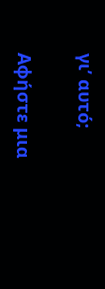γι’ αυτό;

Αφήστε μια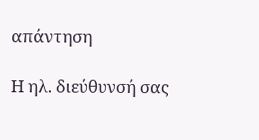απάντηση

Η ηλ. διεύθυνσή σας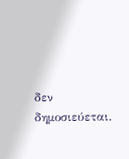δεν δημοσιεύεται.